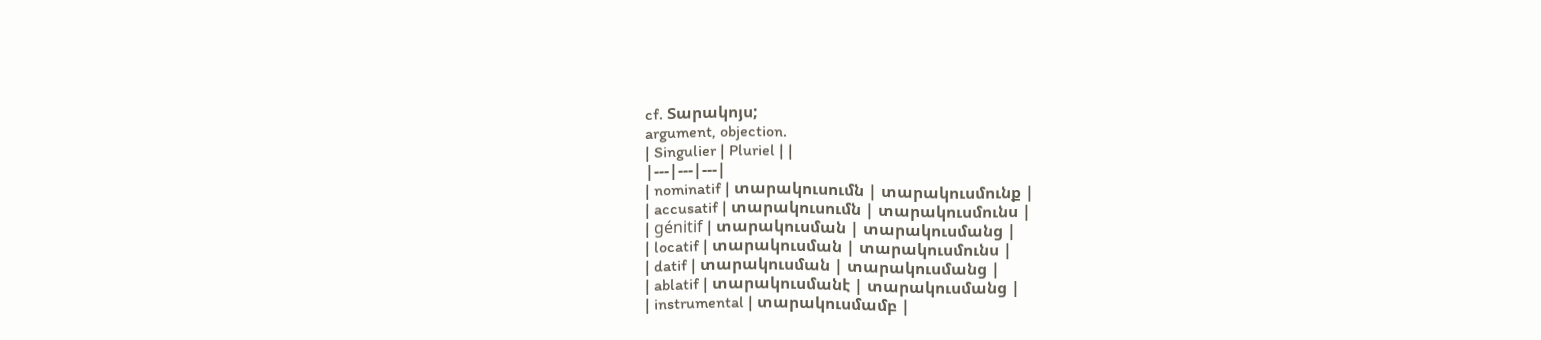cf. Տարակոյս;
argument, objection.
| Singulier | Pluriel | |
|---|---|---|
| nominatif | տարակուսումն | տարակուսմունք |
| accusatif | տարակուսումն | տարակուսմունս |
| génitif | տարակուսման | տարակուսմանց |
| locatif | տարակուսման | տարակուսմունս |
| datif | տարակուսման | տարակուսմանց |
| ablatif | տարակուսմանէ | տարակուսմանց |
| instrumental | տարակուսմամբ |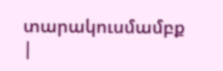տարակուսմամբք |